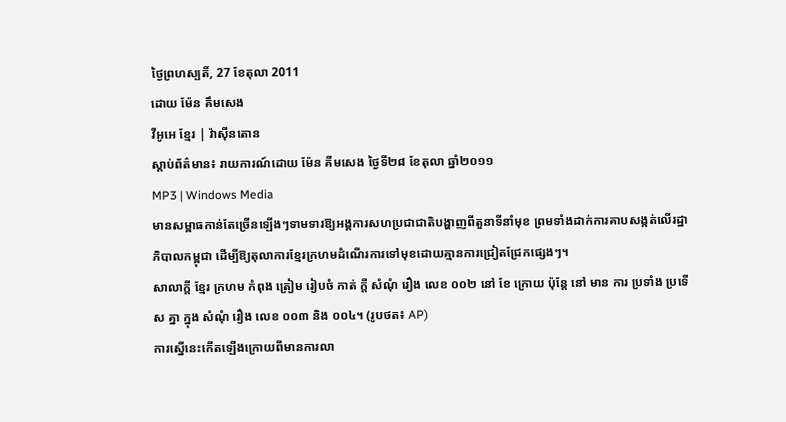ថ្ងៃព្រហស្បតិ៍, 27 ខែតុលា 2011
ដោយ ម៉ែន គឹមសេង
វីអូអេ ខ្មែរ | វ៉ាស៊ីនតោន
ស្តាប់ព័ត៌មាន៖ រាយការណ៍ដោយ ម៉ែន គីមសេង ថ្ងៃទី២៨ ខែតុលា ឆ្នាំ២០១១
MP3 | Windows Media
មានសម្ពាធកាន់តែច្រើនឡើងៗទាមទារឱ្យអង្គការសហប្រជាជាតិបង្ហាញពីតួនាទីនាំមុខ ព្រមទាំងដាក់ការគាបសង្កត់លើរដ្ឋាភិបាលកម្ពុជា ដើម្បីឱ្យតុលាការខ្មែរក្រហមដំណើរការទៅមុខដោយគ្មានការជ្រៀតជ្រែកផ្សេងៗ។
សាលាក្តី ខ្មែរ ក្រហម កំពុង ត្រៀម រៀបចំ កាត់ ក្តី សំណុំ រឿង លេខ ០០២ នៅ ខែ ក្រោយ ប៉ុន្តែ នៅ មាន ការ ប្រទាំង ប្រទើស គ្នា ក្នុង សំណុំ រឿង លេខ ០០៣ និង ០០៤។ (រូបថត៖ AP)
ការស្នើនេះកើតឡើងក្រោយពីមានការលា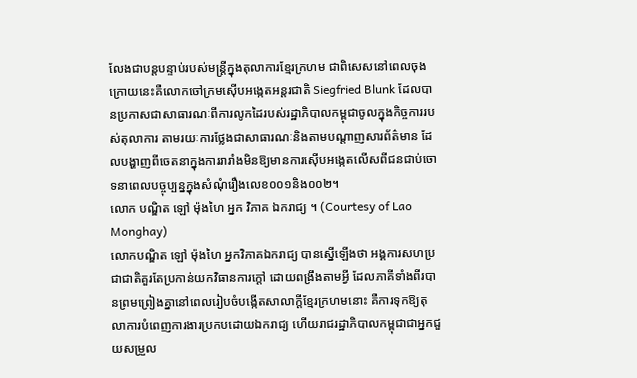លែងជាបន្តបន្ទាប់របស់មន្ត្រីក្នុងតុលាការខ្មែរក្រហម ជាពិសេសនៅពេលចុងក្រោយនេះគឺលោកចៅក្រមស៊ើបអង្កេតអន្តរជាតិ Siegfried Blunk ដែលបានប្រកាសជាសាធារណៈពីការលូកដៃរបស់រដ្ឋាភិបាលកម្ពុជាចូលក្នុងកិច្ចការរបស់តុលាការ តាមរយៈការថ្លែងជាសាធារណៈនិងតាមបណ្តាញសារព័ត៌មាន ដែលបង្ហាញពីចេតនាក្នុងការរារាំងមិនឱ្យមានការស៊ើបអង្កេតលើសពីជនជាប់ចោទនាពេលបច្ចុប្បន្នក្នុងសំណុំរឿងលេខ០០១និង០០២។
លោក បណ្ឌិត ឡៅ ម៉ុងហៃ អ្នក វិភាគ ឯករាជ្យ ។ (Courtesy of Lao Monghay)
លោកបណ្ឌិត ឡៅ ម៉ុងហៃ អ្នកវិភាគឯករាជ្យ បានស្នើឡើងថា អង្គការសហប្រជាជាតិគួរតែប្រកាន់យកវិធានការក្តៅ ដោយពង្រឹងតាមអ្វី ដែលភាគីទាំងពីរបានព្រមព្រៀងគ្នានៅពេលរៀបចំបង្កើតសាលាក្តីខ្មែរក្រហមនោះ គឺការទុកឱ្យតុលាការបំពេញការងារប្រកបដោយឯករាជ្យ ហើយរាជរដ្ឋាភិបាលកម្ពុជាជាអ្នកជួយសម្រួល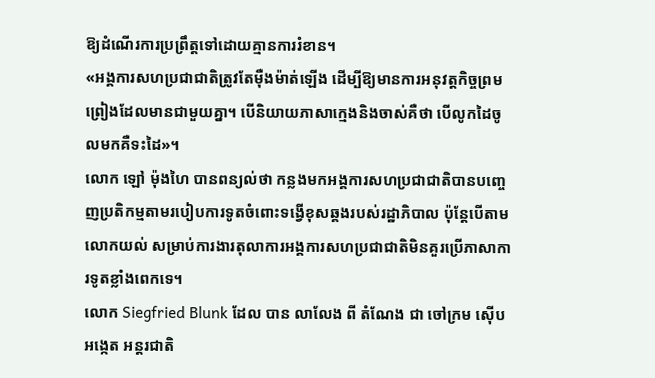ឱ្យដំណើរការប្រព្រឹត្តទៅដោយគ្មានការរំខាន។
«អង្គការសហប្រជាជាតិត្រូវតែម៉ឺងម៉ាត់ឡើង ដើម្បីឱ្យមានការអនុវត្តកិច្ចព្រមព្រៀងដែលមានជាមួយគ្នា។ បើនិយាយភាសាក្មេងនិងចាស់គឺថា បើលូកដៃចូលមកគឺទះដៃ»។
លោក ឡៅ ម៉ុងហៃ បានពន្យល់ថា កន្លងមកអង្គការសហប្រជាជាតិបានបញ្ចេញប្រតិកម្មតាមរបៀបការទូតចំពោះទង្វើខុសឆ្គងរបស់រដ្ឋាភិបាល ប៉ុន្តែបើតាមលោកយល់ សម្រាប់ការងារតុលាការអង្គការសហប្រជាជាតិមិនគួរប្រើភាសាការទូតខ្លាំងពេកទេ។
លោក Siegfried Blunk ដែល បាន លាលែង ពី តំណែង ជា ចៅក្រម ស៊ើបអង្កេត អន្តរជាតិ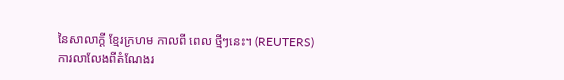នៃសាលាក្តី ខ្មែរក្រហម កាលពី ពេល ថ្មីៗនេះ។ (REUTERS)
ការលាលែងពីតំណែងរ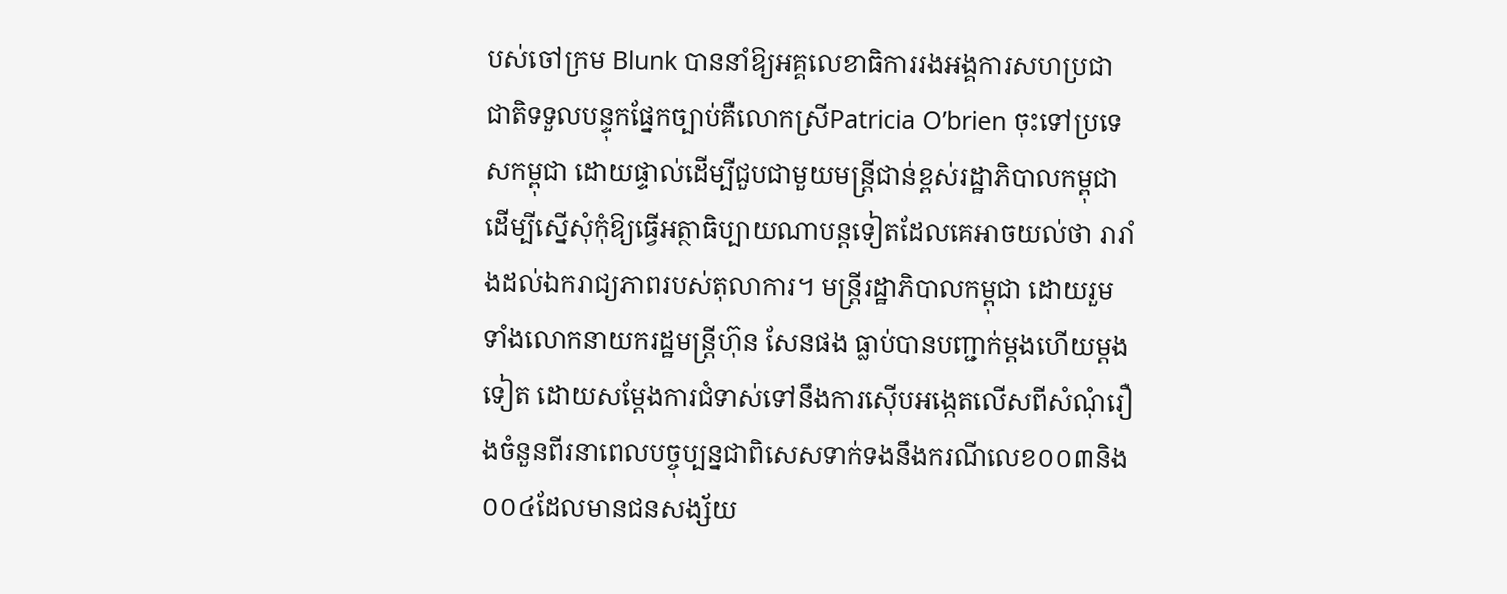បស់ចៅក្រម Blunk បាននាំឱ្យអគ្គលេខាធិការរងអង្គការសហប្រជាជាតិទទួលបន្ទុកផ្នែកច្បាប់គឺលោកស្រីPatricia O’brien ចុះទៅប្រទេសកម្ពុជា ដោយផ្ទាល់ដើម្បីជួបជាមួយមន្ត្រីជាន់ខ្ពស់រដ្ឋាភិបាលកម្ពុជា ដើម្បីស្នើសុំកុំឱ្យធ្វើអត្ថាធិប្បាយណាបន្តទៀតដែលគេអាចយល់ថា រារាំងដល់ឯករាជ្យភាពរបស់តុលាការ។ មន្ត្រីរដ្ឋាភិបាលកម្ពុជា ដោយរួមទាំងលោកនាយករដ្ឋមន្រ្តីហ៊ុន សែនផង ធ្លាប់បានបញ្ជាក់ម្តងហើយម្តងទៀត ដោយសម្តែងការជំទាស់ទៅនឹងការស៊ើបអង្កេតលើសពីសំណុំរឿងចំនួនពីរនាពេលបច្ចុប្បន្នជាពិសេសទាក់ទងនឹងករណីលេខ០០៣និង០០៤ដែលមានជនសង្ស័យ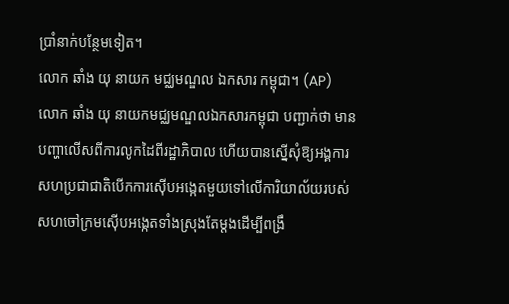ប្រាំនាក់បន្ថែមទៀត។
លោក ឆាំង យុ នាយក មជ្ឈមណ្ឌល ឯកសារ កម្ពុជា។ (AP)
លោក ឆាំង យុ នាយកមជ្ឈមណ្ឌលឯកសារកម្ពុជា បញ្ជាក់ថា មានបញ្ហាលើសពីការលូកដៃពីរដ្ឋាភិបាល ហើយបានស្នើសុំឱ្យអង្គការសហប្រជាជាតិបើកការស៊ើបអង្កេតមួយទៅលើការិយាល័យរបស់សហចៅក្រមស៊ើបអង្កេតទាំងស្រុងតែម្តងដើម្បីពង្រឹ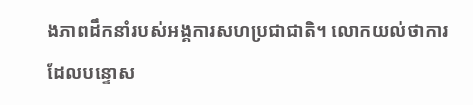ងភាពដឹកនាំរបស់អង្គការសហប្រជាជាតិ។ លោកយល់ថាការដែលបន្ទោស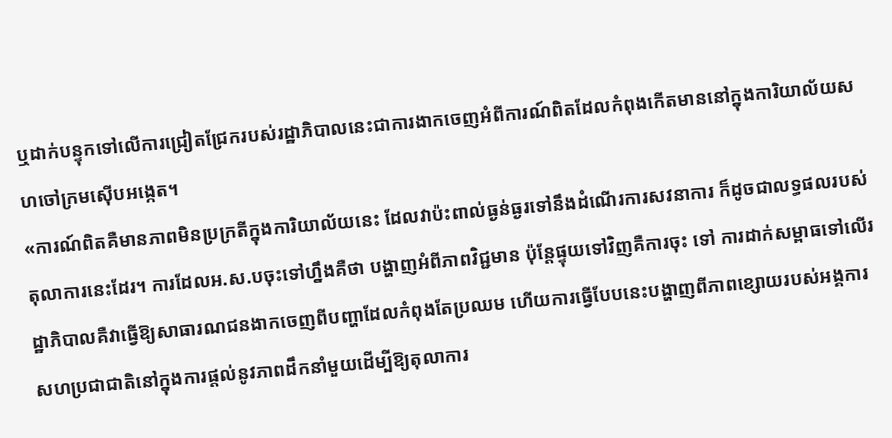ឬដាក់បន្ទុកទៅលើការជ្រៀតជ្រែករបស់រដ្ឋាភិបាលនេះជាការងាកចេញអំពីការណ៍ពិតដែលកំពុងកើតមាននៅក្នុងការិយាល័យសហចៅក្រមស៊ើបអង្កេត។
«ការណ៍ពិតគឺមានភាពមិនប្រក្រតីក្នុងការិយាល័យនេះ ដែលវាប៉ះពាល់ធ្ងន់ធ្ងរទៅនឹងដំណើរការសវនាការ ក៏ដូចជាលទ្ធផលរបស់តុលាការនេះដែរ។ ការដែលអ.ស.បចុះទៅហ្នឹងគឺថា បង្ហាញអំពីភាពវិជ្ជមាន ប៉ុន្តែផ្ទុយទៅវិញគឺការចុះ ទៅ ការដាក់សម្ពាធទៅលើរដ្ឋាភិបាលគឺវាធ្វើឱ្យសាធារណជនងាកចេញពីបញ្ហាដែលកំពុងតែប្រឈម ហើយការធ្វើបែបនេះបង្ហាញពីភាពខ្សោយរបស់អង្គការសហប្រជាជាតិនៅក្នុងការផ្តល់នូវភាពដឹកនាំមួយដើម្បីឱ្យតុលាការ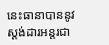នេះធានាបាននូវស្តង់ដារអន្តរជា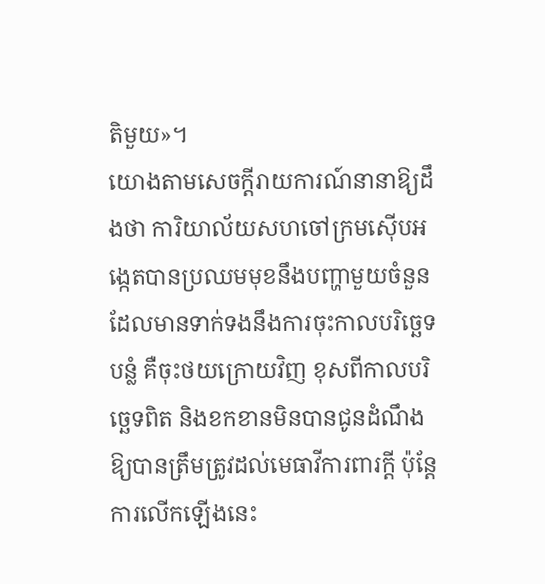តិមួយ»។
យោងតាមសេចក្តីរាយការណ៍នានាឱ្យដឹងថា ការិយាល័យសហចៅក្រមស៊ើបអង្កេតបានប្រឈមមុខនឹងបញ្ហាមួយចំនួនដែលមានទាក់ទងនឹងការចុះកាលបរិច្ឆេទបន្លំ គឺចុះថយក្រោយវិញ ខុសពីកាលបរិច្ឆេទពិត និងខកខានមិនបានជូនដំណឹងឱ្យបានត្រឹមត្រូវដល់មេធាវីការពារក្តី ប៉ុន្តែការលើកឡើងនេះ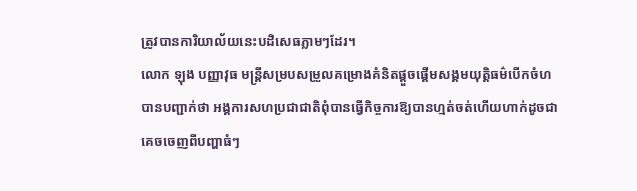ត្រូវបានការិយាល័យនេះបដិសេធភ្លាមៗដែរ។
លោក ឡុង បញ្ញាវុធ មន្រ្តីសម្របសម្រួលគម្រោងគំនិតផ្តួចផ្តើមសង្គមយុត្តិធម៌បើកចំហ បានបញ្ជាក់ថា អង្គការសហប្រជាជាតិពុំបានធ្វើកិច្ចការឱ្យបានហ្មត់ចត់ហើយហាក់ដូចជាគេចចេញពីបញ្ហាធំៗ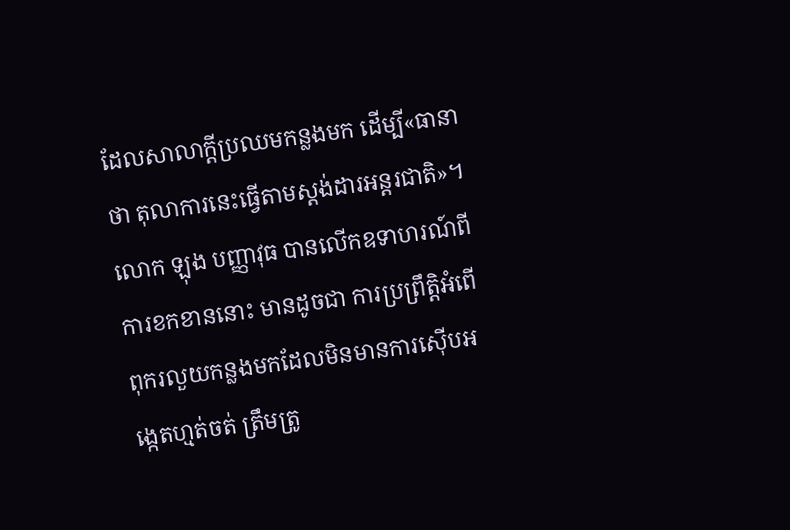ដែលសាលាក្តីប្រឈមកន្លងមក ដើម្បី«ធានាថា តុលាការនេះធ្វើតាមស្តង់ដារអន្តរជាតិ»។
លោក ឡុង បញ្ញាវុធ បានលើកឧទាហរណ៍ពីការខកខាននោះ មានដូចជា ការប្រព្រឹត្តិអំពើពុករលួយកន្លងមកដែលមិនមានការស៊ើបអង្កេតហ្មត់ចត់ ត្រឹមត្រូ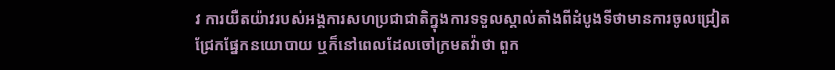វ ការយឺតយ៉ាវរបស់អង្គការសហប្រជាជាតិក្នុងការទទួលស្គាល់តាំងពីដំបូងទីថាមានការចូលជ្រៀតជ្រែកផ្នែកនយោបាយ ឬក៏នៅពេលដែលចៅក្រមតវ៉ាថា ពួក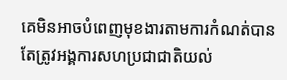គេមិនអាចបំពេញមុខងារតាមការកំណត់បាន តែត្រូវអង្គការសហប្រជាជាតិយល់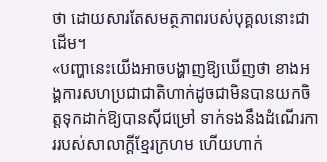ថា ដោយសារតែសមត្ថភាពរបស់បុគ្គលនោះជាដើម។
«បញ្ហានេះយើងអាចបង្ហាញឱ្យឃើញថា ខាងអង្គការសហប្រជាជាតិហាក់ដូចជាមិនបានយកចិត្តទុកដាក់ឱ្យបានស៊ីជម្រៅ ទាក់ទងនឹងដំណើរការរបស់សាលាក្តីខ្មែរក្រហម ហើយហាក់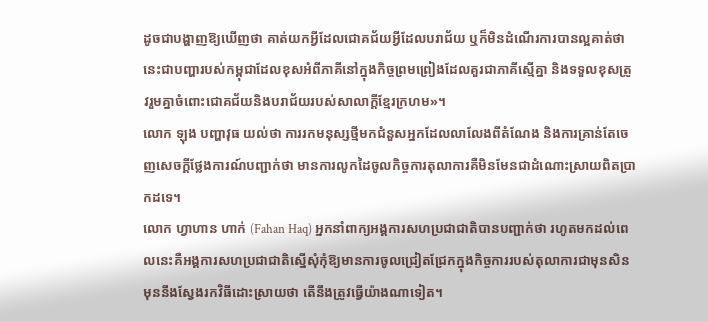ដូចជាបង្ហាញឱ្យឃើញថា គាត់យកអ្វីដែលជោគជ័យអ្វីដែលបរាជ័យ ឬក៏មិនដំណើរការបានល្អគាត់ថា នេះជាបញ្ហារបស់កម្ពុជាដែលខុសអំពីភាគីនៅក្នុងកិច្ចព្រមព្រៀងដែលគួរជាភាគីស្មើគ្នា និងទទួលខុសត្រូវរួមគ្នាចំពោះជោគជ័យនិងបរាជ័យរបស់សាលាក្តីខ្មែរក្រហម»។
លោក ឡុង បញ្ហាវុធ យល់ថា ការរកមនុស្សថ្មីមកជំនួសអ្នកដែលលាលែងពីតំណែង និងការគ្រាន់តែចេញសេចក្តីថ្លែងការណ៍បញ្ជាក់ថា មានការលូកដៃចូលកិច្ចការតុលាការគឺមិនមែនជាដំណោះស្រាយពិតប្រាកដទេ។
លោក ហ្វាហាន ហាក់ (Fahan Haq) អ្នកនាំពាក្យអង្គការសហប្រជាជាតិបានបញ្ជាក់ថា រហូតមកដល់ពេលនេះគឺអង្គការសហប្រជាជាតិស្នើសុំកុំឱ្យមានការចូលជ្រៀតជ្រែកក្នុងកិច្ចការរបស់តុលាការជាមុនសិន មុននឹងស្វែងរកវិធីដោះស្រាយថា តើនឹងត្រូវធ្វើយ៉ាងណាទៀត។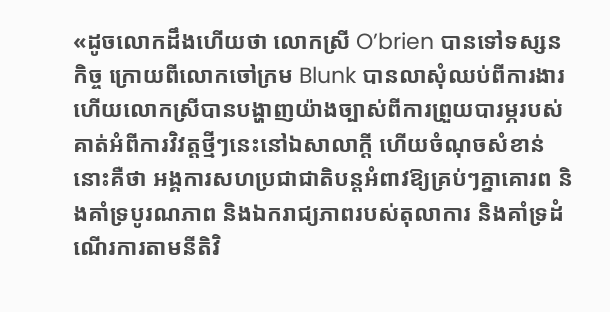«ដូចលោកដឹងហើយថា លោកស្រី O’brien បានទៅទស្សនកិច្ច ក្រោយពីលោកចៅក្រម Blunk បានលាសុំឈប់ពីការងារ ហើយលោកស្រីបានបង្ហាញយ៉ាងច្បាស់ពីការព្រួយបារម្ភរបស់គាត់អំពីការវិវត្តថ្មីៗនេះនៅឯសាលាក្តី ហើយចំណុចសំខាន់នោះគឺថា អង្គការសហប្រជាជាតិបន្តអំពាវឱ្យគ្រប់ៗគ្នាគោរព និងគាំទ្របូរណភាព និងឯករាជ្យភាពរបស់តុលាការ និងគាំទ្រដំណើរការតាមនីតិវិ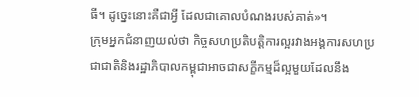ធី។ ដូច្នេះនោះគឺជាអ្វី ដែលជាគោលបំណងរបស់គាត់»។
ក្រុមអ្នកជំនាញយល់ថា កិច្ចសហប្រតិបត្តិការល្អរវាងអង្គការសហប្រជាជាតិនិងរដ្ឋាភិបាលកម្ពុជាអាចជាសក្ខីកម្មដ៏ល្អមួយដែលនឹង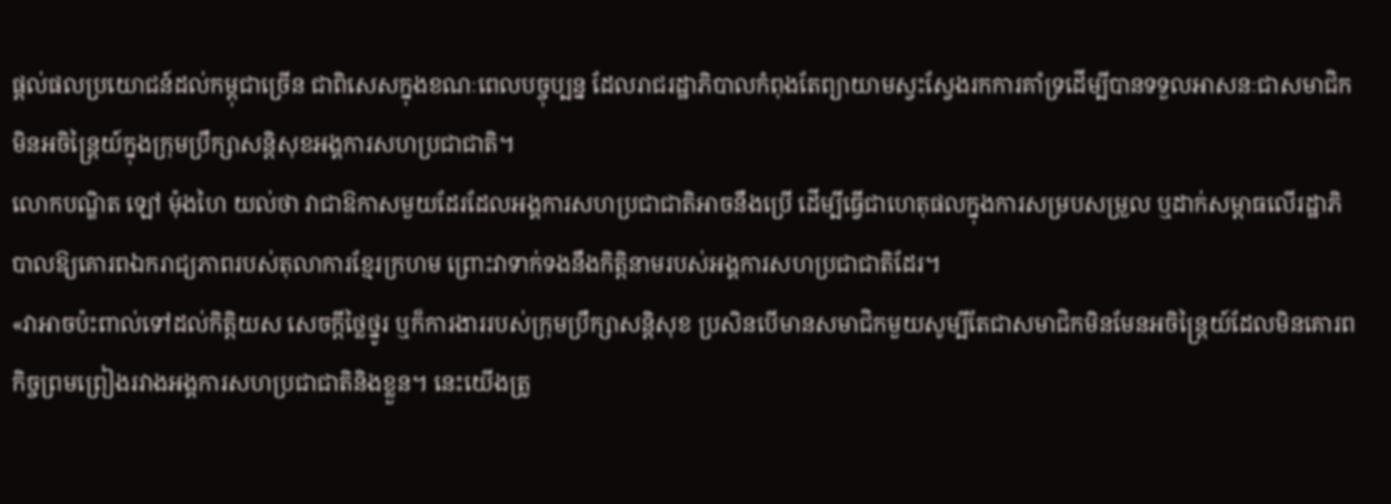ផ្តល់ផលប្រយោជន៍ដល់កម្ពុជាច្រើន ជាពិសេសក្នុងខណៈពេលបច្ចុប្បន្ន ដែលរាជរដ្ឋាភិបាលកំពុងតែព្យាយាមស្វះស្វែងរកការគាំទ្រដើម្បីបានទទួលអាសនៈជាសមាជិកមិនអចិន្ត្រៃយ៍ក្នុងក្រុមប្រឹក្សាសន្តិសុខអង្គការសហប្រជាជាតិ។
លោកបណ្ឌិត ឡៅ ម៉ុងហៃ យល់ថា វាជាឱកាសមួយដែរដែលអង្គការសហប្រជាជាតិអាចនឹងប្រើ ដើម្បីធ្វើជាហេតុផលក្នុងការសម្របសម្រួល ឬដាក់សម្ពាធលើរដ្ឋាភិបាលឱ្យគោរពឯករាជ្យភាពរបស់តុលាការខ្មែរក្រហម ព្រោះវាទាក់ទងនឹងកិត្តិនាមរបស់អង្គការសហប្រជាជាតិដែរ។
«វាអាចប៉ះពាល់ទៅដល់កិត្តិយស សេចក្តីថ្លៃថ្នូរ ឬក៏ការងាររបស់ក្រុមប្រឹក្សាសន្តិសុខ ប្រសិនបើមានសមាជិកមួយសូម្បីតែជាសមាជិកមិនមែនអចិន្ត្រៃយ៍ដែលមិនគោរពកិច្ចព្រមព្រៀងរវាងអង្គការសហប្រជាជាតិនិងខ្លួន។ នេះយើងត្រូ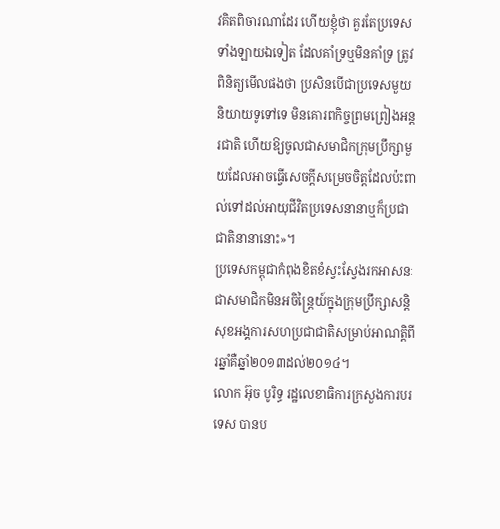វគិតពិចារណាដែរ ហើយខ្ញុំថា គួរតែប្រទេសទាំងឡាយឯទៀត ដែលគាំទ្រឬមិនគាំទ្រ ត្រូវពិនិត្យមើលផងថា ប្រសិនបើជាប្រទេសមួយ និយាយទូទៅទេ មិនគោរពកិច្ចព្រមព្រៀងអន្តរជាតិ ហើយឱ្យចូលជាសមាជិកក្រុមប្រឹក្សាមួយដែលអាចធ្វើសេចក្តីសម្រេចចិត្តដែលប៉ះពាល់ទៅដល់អាយុជីវិតប្រទេសនានាឬក៏ប្រជាជាតិនានានោះ»។
ប្រទេសកម្ពុជាកំពុងខិតខំស្វះស្វែងរកអាសនៈជាសមាជិកមិនអចិន្រ្តៃយ៍ក្នុងក្រុមប្រឹក្សាសន្តិសុខអង្គការសហប្រជាជាតិសម្រាប់អាណត្តិពីរឆ្នាំគឺឆ្នាំ២០១៣ដល់២០១៤។
លោក អ៊ុច បូរិទ្ធ រដ្ឋលេខាធិការក្រសួងការបរទេស បានប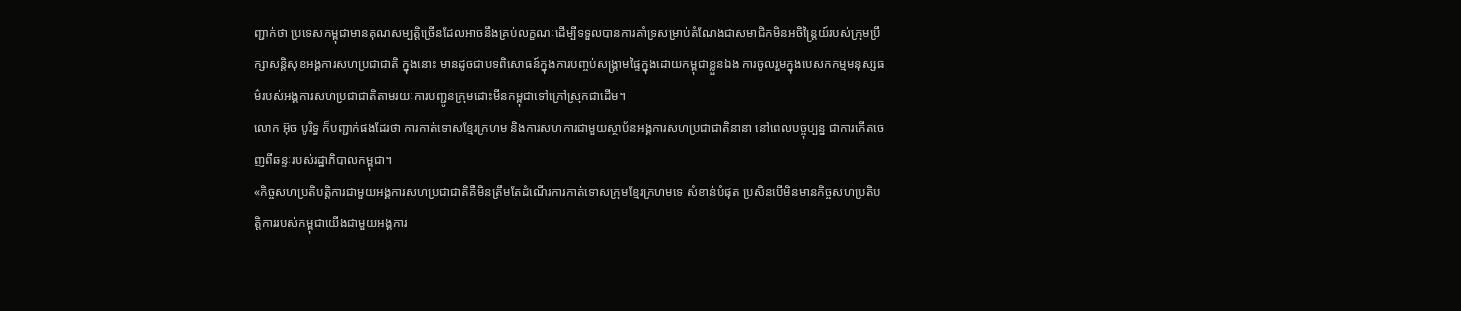ញ្ជាក់ថា ប្រទេសកម្ពុជាមានគុណសម្បត្តិច្រើនដែលអាចនឹងគ្រប់លក្ខណៈដើម្បីទទួលបានការគាំទ្រសម្រាប់តំណែងជាសមាជិកមិនអចិន្ត្រៃយ៍របស់ក្រុមប្រឹក្សាសន្តិសុខអង្គការសហប្រជាជាតិ ក្នុងនោះ មានដូចជាបទពិសោធន៍ក្នុងការបញ្ចប់សង្គ្រាមផ្ទៃក្នុងដោយកម្ពុជាខ្លួនឯង ការចូលរួមក្នុងបេសកកម្មមនុស្សធម៌របស់អង្គការសហប្រជាជាតិតាមរយៈការបញ្ជូនក្រុមដោះមីនកម្ពុជាទៅក្រៅស្រុកជាដើម។
លោក អ៊ុច បូរិទ្ធ ក៏បញ្ជាក់ផងដែរថា ការកាត់ទោសខ្មែរក្រហម និងការសហការជាមួយស្ថាប័នអង្គការសហប្រជាជាតិនានា នៅពេលបច្ចុប្បន្ន ជាការកើតចេញពីឆន្ទៈរបស់រដ្ឋាភិបាលកម្ពុជា។
«កិច្ចសហប្រតិបត្តិការជាមួយអង្គការសហប្រជាជាតិគឺមិនត្រឹមតែដំណើរការកាត់ទោសក្រុមខ្មែរក្រហមទេ សំខាន់បំផុត ប្រសិនបើមិនមានកិច្ចសហប្រតិបត្តិការរបស់កម្ពុជាយើងជាមួយអង្គការ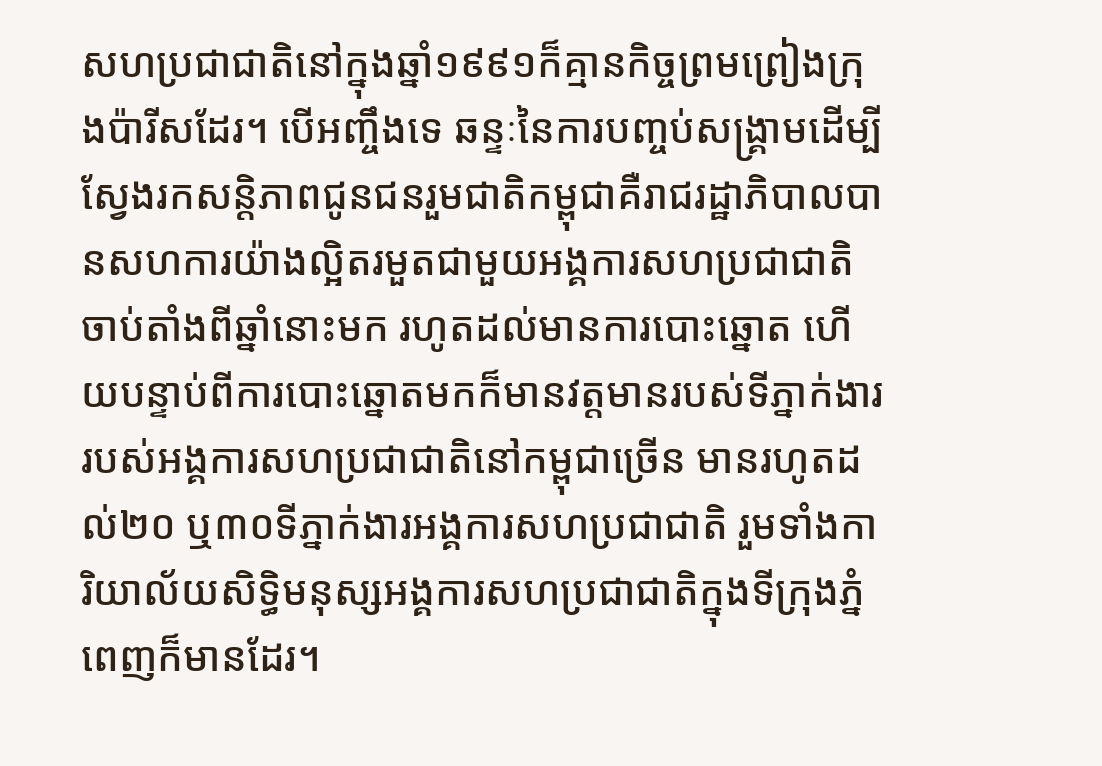សហប្រជាជាតិនៅក្នុងឆ្នាំ១៩៩១ក៏គ្មានកិច្ចព្រមព្រៀងក្រុងប៉ារីសដែរ។ បើអញ្ចឹងទេ ឆន្ទៈនៃការបញ្ចប់សង្គ្រាមដើម្បីស្វែងរកសន្តិភាពជូនជនរួមជាតិកម្ពុជាគឺរាជរដ្ឋាភិបាលបានសហការយ៉ាងល្អិតរមួតជាមួយអង្គការសហប្រជាជាតិ ចាប់តាំងពីឆ្នាំនោះមក រហូតដល់មានការបោះឆ្នោត ហើយបន្ទាប់ពីការបោះឆ្នោតមកក៏មានវត្តមានរបស់ទីភ្នាក់ងាររបស់អង្គការសហប្រជាជាតិនៅកម្ពុជាច្រើន មានរហូតដល់២០ ឬ៣០ទីភ្នាក់ងារអង្គការសហប្រជាជាតិ រួមទាំងការិយាល័យសិទ្ធិមនុស្សអង្គការសហប្រជាជាតិក្នុងទីក្រុងភ្នំពេញក៏មានដែរ។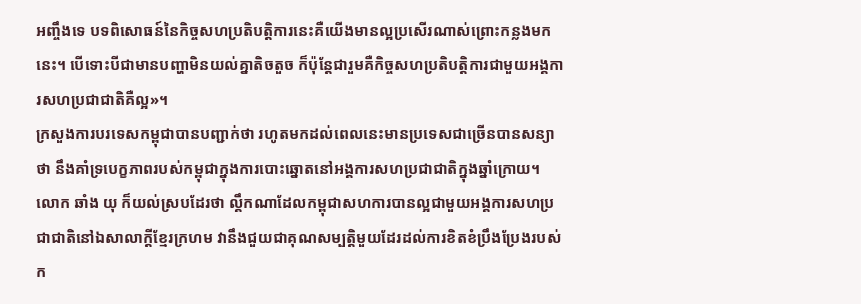អញ្ចឹងទេ បទពិសោធន៍នៃកិច្ចសហប្រតិបត្តិការនេះគឺយើងមានល្អប្រសើរណាស់ព្រោះកន្លងមកនេះ។ បើទោះបីជាមានបញ្ហាមិនយល់គ្នាតិចតួច ក៏ប៉ុន្តែជារួមគឺកិច្ចសហប្រតិបត្តិការជាមួយអង្គការសហប្រជាជាតិគឺល្អ»។
ក្រសួងការបរទេសកម្ពុជាបានបញ្ជាក់ថា រហូតមកដល់ពេលនេះមានប្រទេសជាច្រើនបានសន្យាថា នឹងគាំទ្របេក្ខភាពរបស់កម្ពុជាក្នុងការបោះឆ្នោតនៅអង្គការសហប្រជាជាតិក្នុងឆ្នាំក្រោយ។
លោក ឆាំង យុ ក៏យល់ស្របដែរថា ល្គឹកណាដែលកម្ពុជាសហការបានល្អជាមួយអង្គការសហប្រជាជាតិនៅឯសាលាក្តីខ្មែរក្រហម វានឹងជួយជាគុណសម្បត្តិមួយដែរដល់ការខិតខំប្រឹងប្រែងរបស់ក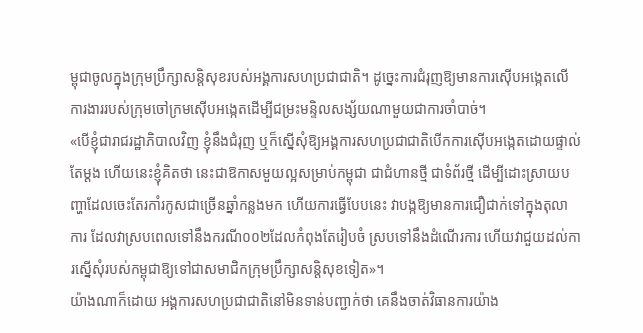ម្ពុជាចូលក្នុងក្រុមប្រឹក្សាសន្តិសុខរបស់អង្គការសហប្រជាជាតិ។ ដូច្នេះការជំរុញឱ្យមានការស៊ើបអង្កេតលើការងាររបស់ក្រុមចៅក្រមស៊ើបអង្កេតដើម្បីជម្រះមន្ទិលសង្ស័យណាមួយជាការចាំបាច់។
«បើខ្ញុំជារាជរដ្ឋាភិបាលវិញ ខ្ញុំនឹងជំរុញ ឬក៏ស្នើសុំឱ្យអង្គការសហប្រជាជាតិបើកការស៊ើបអង្កេតដោយផ្ទាល់តែម្តង ហើយនេះខ្ញុំគិតថា នេះជាឱកាសមួយល្អសម្រាប់កម្ពុជា ជាជំហានថ្មី ជាទំព័រថ្មី ដើម្បីដោះស្រាយបញ្ហាដែលចេះតែរកាំរកូសជាច្រើនឆ្នាំកន្លងមក ហើយការធ្វើបែបនេះ វាបង្កឱ្យមានការជឿជាក់ទៅក្នុងតុលាការ ដែលវាស្របពេលទៅនឹងករណី០០២ដែលកំពុងតែរៀបចំ ស្របទៅនឹងដំណើរការ ហើយវាជួយដល់ការស្នើសុំរបស់កម្ពុជាឱ្យទៅជាសមាជិកក្រុមប្រឹក្សាសន្តិសុខទៀត»។
យ៉ាងណាក៏ដោយ អង្គការសហប្រជាជាតិនៅមិនទាន់បញ្ជាក់ថា គេនឹងចាត់វិធានការយ៉ាង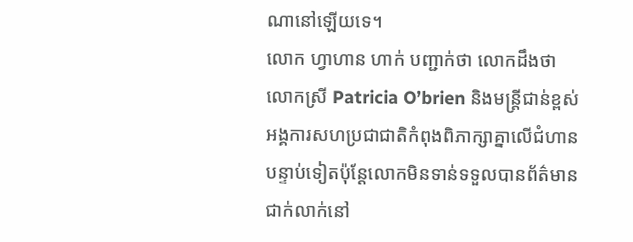ណានៅឡើយទេ។
លោក ហ្វាហាន ហាក់ បញ្ជាក់ថា លោកដឹងថា លោកស្រី Patricia O’brien និងមន្ត្រីជាន់ខ្ពស់អង្គការសហប្រជាជាតិកំពុងពិភាក្សាគ្នាលើជំហានបន្ទាប់ទៀតប៉ុន្តែលោកមិនទាន់ទទួលបានព័ត៌មានជាក់លាក់នៅ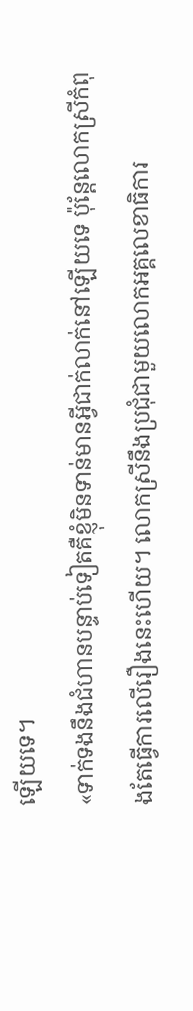ឡើយទេ។
«ទាក់ទងនឹងជំហានបន្ទាប់ទៀតគឺខ្ញុំមិនទាន់មានអ្វីជាក់លាក់នៅឡើយទេ ប៉ុន្តែលោកស្រីកំពុងតែធ្វើការលើរឿងនេះហើយ។ លោកស្រីនឹងប្រជុំជាមួយលោកអគ្គលេខាធិការ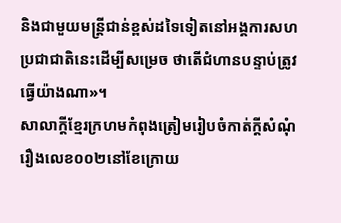និងជាមួយមន្ត្រីជាន់ខ្ពស់ដទៃទៀតនៅអង្គការសហប្រជាជាតិនេះដើម្បីសម្រេច ថាតើជំហានបន្ទាប់ត្រូវធ្វើយ៉ាងណា»។
សាលាក្តីខ្មែរក្រហមកំពុងត្រៀមរៀបចំកាត់ក្តីសំណុំរឿងលេខ០០២នៅខែក្រោយ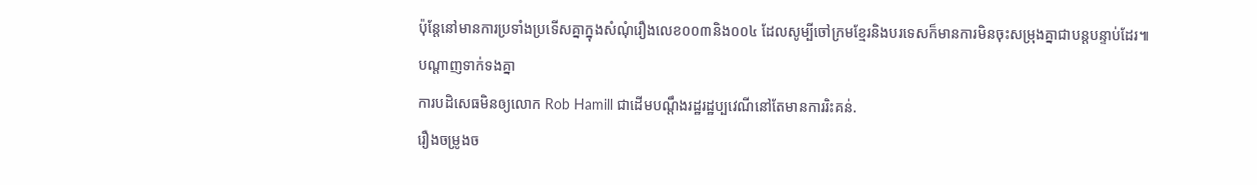ប៉ុន្តែនៅមានការប្រទាំងប្រទើសគ្នាក្នុងសំណុំរឿងលេខ០០៣និង០០៤ ដែលសូម្បីចៅក្រមខ្មែរនិងបរទេសក៏មានការមិនចុះសម្រុងគ្នាជាបន្តបន្ទាប់ដែរ៕
បណ្តាញទាក់ទងគ្នា
ការបដិសេធមិនឲ្យលោក Rob Hamill ជាដើមបណ្តឹងរដ្ឋរដ្ឋប្បវេណីនៅតែមានការរិះគន់.
រឿងចម្រូងច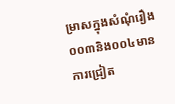ម្រាសក្នុងសំណុំរឿង០០៣និង០០៤មានការជ្រៀត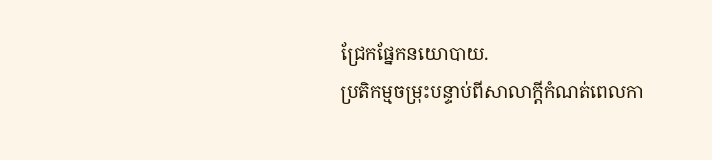ជ្រែកផ្នែកនយោបាយ.
ប្រតិកម្មចម្រុះបន្ទាប់ពីសាលាក្តីកំណត់ពេលកា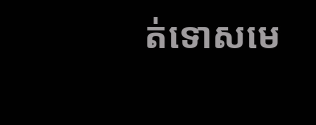ត់ទោសមេ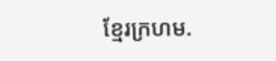ខ្មែរក្រហម.